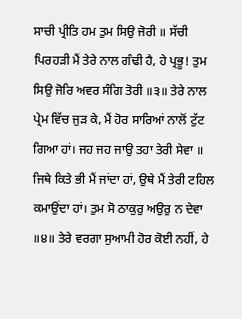ਸਾਚੀ ਪ੍ਰੀਤਿ ਹਮ ਤੁਮ ਸਿਉ ਜੋਰੀ ॥ ਸੱਚੀ ਪਿਰਹੜੀ ਮੈਂ ਤੇਰੇ ਨਾਲ ਗੰਢੀ ਹੈ, ਹੇ ਪ੍ਰਭੂ! ਤੁਮ ਸਿਉ ਜੋਰਿ ਅਵਰ ਸੰਗਿ ਤੋਰੀ ॥੩॥ ਤੇਰੇ ਨਾਲ ਪ੍ਰੇਮ ਵਿੱਚ ਜੁੜ ਕੇ, ਮੈਂ ਹੋਰ ਸਾਰਿਆਂ ਨਾਲੋਂ ਟੁੱਟ ਗਿਆ ਹਾਂ। ਜਹ ਜਹ ਜਾਉ ਤਹਾ ਤੇਰੀ ਸੇਵਾ ॥ ਜਿਥੇ ਕਿਤੇ ਭੀ ਮੈਂ ਜਾਂਦਾ ਹਾਂ, ਉਥੇ ਮੈਂ ਤੇਰੀ ਟਹਿਲ ਕਮਾਉਂਦਾ ਹਾਂ। ਤੁਮ ਸੋ ਠਾਕੁਰੁ ਅਉਰੁ ਨ ਦੇਵਾ ॥੪॥ ਤੇਰੇ ਵਰਗਾ ਸੁਆਮੀ ਹੋਰ ਕੋਈ ਨਹੀਂ, ਹੇ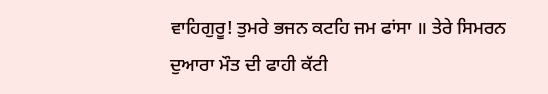ਵਾਹਿਗੁਰੂ! ਤੁਮਰੇ ਭਜਨ ਕਟਹਿ ਜਮ ਫਾਂਸਾ ॥ ਤੇਰੇ ਸਿਮਰਨ ਦੁਆਰਾ ਮੌਤ ਦੀ ਫਾਹੀ ਕੱਟੀ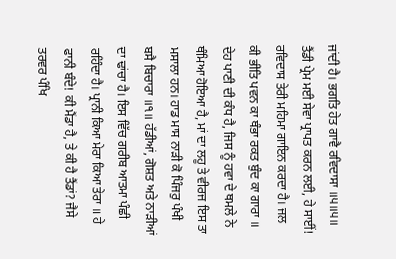ਜਾਂਦੀ ਹੈ। ਭਗਤਿ ਹੇਤ ਗਾਵੈ ਰਵਿਦਾਸਾ ॥੫॥੫॥ ਤੈਂਡੀ ਪ੍ਰੇਮ ਮਈ ਸੇਵਾ ਪ੍ਰਾਪਤ ਕਰਨ ਲਈ, ਹੇ ਸਾਈਂ! ਰਵਿਦਾਸ ਤੇਰੀ ਮਹਿਮਾ ਗਾਇਨ ਕਰਦਾ ਹੈ। ਜਲ ਕੀ ਭੀਤਿ ਪਵਨ ਕਾ ਥੰਭਾ ਰਕਤ ਬੁੰਦ ਕਾ ਗਾਰਾ ॥ ਦੇਹ ਪਾਣੀ ਦੀ ਕੰਧ ਹੈ, ਜਿਸ ਨੂੰ ਹਵਾ ਦੇ ਥਮਲੇ ਨੇ ਥੰਮਿਆ ਹੋਇਆ ਹੈ, ਮਾਂ ਦਾ ਲਹੂ ਤੇ ਵੀਰਜ ਇਸ ਤਾ ਮਸਾਲਾ ਹਨ। ਹਾਡ ਮਾਸ ਨਾੜੀ ਕੋ ਪਿੰਜਰੁ ਪੰਖੀ ਬਸੈ ਬਿਚਾਰਾ ॥੧॥ ਹੱਡੀਆਂ, ਗੋਸ਼ਤ ਅਤੇ ਨਾੜੀਆਂ ਦਾ ਢਾਂਚਾ ਹੈ। ਇਸ ਵਿੱਚ ਗਰੀਬ ਆਤਮਾ ਪੰਛੀ ਰਹਿੰਦਾ ਹੈ। ਪ੍ਰਾਨੀ ਕਿਆ ਮੇਰਾ ਕਿਆ ਤੇਰਾ ॥ ਹੇ ਫਾਨੀ ਬੰਦੇ! ਕੀ ਮੈਂਡਾ ਹੈ, ਤੇ ਕੀ ਹੈ ਤੈਂਡਾਂ? ਜੈਸੇ ਤਰਵਰ ਪੰਖਿ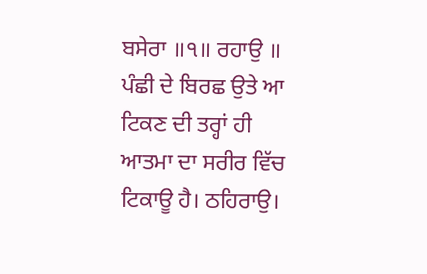ਬਸੇਰਾ ॥੧॥ ਰਹਾਉ ॥ ਪੰਛੀ ਦੇ ਬਿਰਛ ਉਤੇ ਆ ਟਿਕਣ ਦੀ ਤਰ੍ਹਾਂ ਹੀ ਆਤਮਾ ਦਾ ਸਰੀਰ ਵਿੱਚ ਟਿਕਾਊ ਹੈ। ਠਹਿਰਾਉ।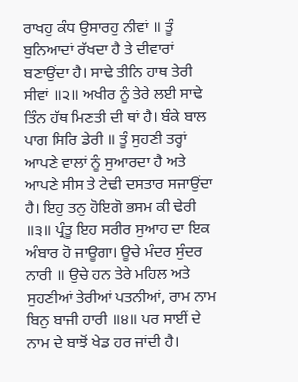ਰਾਖਹੁ ਕੰਧ ਉਸਾਰਹੁ ਨੀਵਾਂ ॥ ਤੂੰ ਬੁਨਿਆਦਾਂ ਰੱਖਦਾ ਹੈ ਤੇ ਦੀਵਾਰਾਂ ਬਣਾਉਂਦਾ ਹੈ। ਸਾਢੇ ਤੀਨਿ ਹਾਥ ਤੇਰੀ ਸੀਵਾਂ ॥੨॥ ਅਖੀਰ ਨੂੰ ਤੇਰੇ ਲਈ ਸਾਢੇ ਤਿੰਨ ਹੱਥ ਮਿਣਤੀ ਦੀ ਥਾਂ ਹੈ। ਬੰਕੇ ਬਾਲ ਪਾਗ ਸਿਰਿ ਡੇਰੀ ॥ ਤੂੰ ਸੁਹਣੀ ਤਰ੍ਹਾਂ ਆਪਣੇ ਵਾਲਾਂ ਨੂੰ ਸੁਆਰਦਾ ਹੈ ਅਤੇ ਆਪਣੇ ਸੀਸ ਤੇ ਟੇਢੀ ਦਸਤਾਰ ਸਜਾਉਂਦਾ ਹੈ। ਇਹੁ ਤਨੁ ਹੋਇਗੋ ਭਸਮ ਕੀ ਢੇਰੀ ॥੩॥ ਪ੍ਰੰਤੂ ਇਹ ਸਰੀਰ ਸੁਆਹ ਦਾ ਇਕ ਅੰਬਾਰ ਹੋ ਜਾਊਗਾ। ਊਚੇ ਮੰਦਰ ਸੁੰਦਰ ਨਾਰੀ ॥ ਉਚੇ ਹਨ ਤੇਰੇ ਮਹਿਲ ਅਤੇ ਸੁਹਣੀਆਂ ਤੇਰੀਆਂ ਪਤਨੀਆਂ, ਰਾਮ ਨਾਮ ਬਿਨੁ ਬਾਜੀ ਹਾਰੀ ॥੪॥ ਪਰ ਸਾਈਂ ਦੇ ਨਾਮ ਦੇ ਬਾਝੋਂ ਖੇਡ ਹਰ ਜਾਂਦੀ ਹੈ।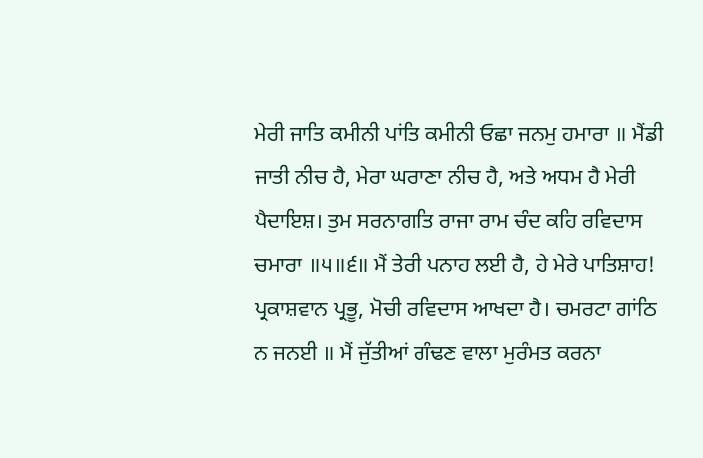ਮੇਰੀ ਜਾਤਿ ਕਮੀਨੀ ਪਾਂਤਿ ਕਮੀਨੀ ਓਛਾ ਜਨਮੁ ਹਮਾਰਾ ॥ ਮੈਂਡੀ ਜਾਤੀ ਨੀਚ ਹੈ, ਮੇਰਾ ਘਰਾਣਾ ਨੀਚ ਹੈ, ਅਤੇ ਅਧਮ ਹੈ ਮੇਰੀ ਪੈਦਾਇਸ਼। ਤੁਮ ਸਰਨਾਗਤਿ ਰਾਜਾ ਰਾਮ ਚੰਦ ਕਹਿ ਰਵਿਦਾਸ ਚਮਾਰਾ ॥੫॥੬॥ ਮੈਂ ਤੇਰੀ ਪਨਾਹ ਲਈ ਹੈ, ਹੇ ਮੇਰੇ ਪਾਤਿਸ਼ਾਹ! ਪ੍ਰਕਾਸ਼ਵਾਨ ਪ੍ਰਭੂ, ਮੋਚੀ ਰਵਿਦਾਸ ਆਖਦਾ ਹੈ। ਚਮਰਟਾ ਗਾਂਠਿ ਨ ਜਨਈ ॥ ਮੈਂ ਜੁੱਤੀਆਂ ਗੰਢਣ ਵਾਲਾ ਮੁਰੰਮਤ ਕਰਨਾ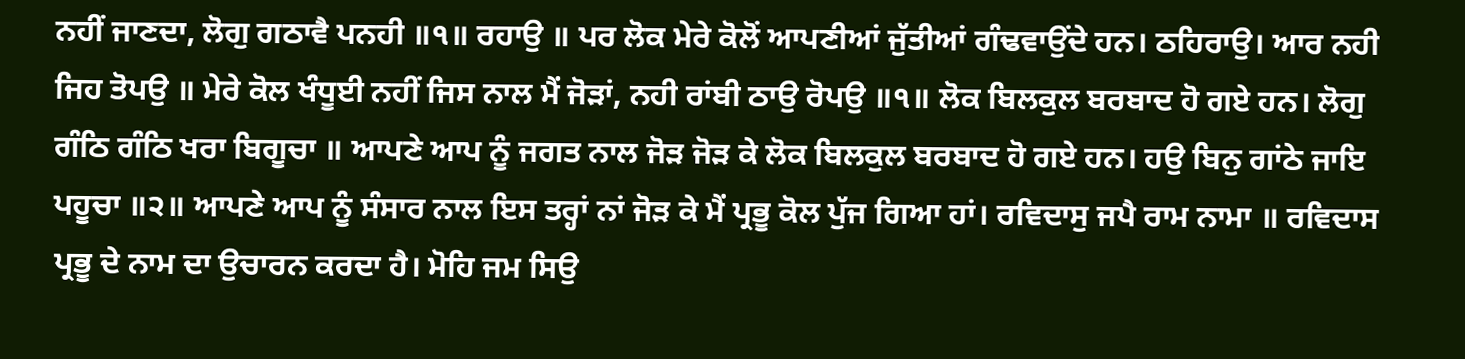ਨਹੀਂ ਜਾਣਦਾ, ਲੋਗੁ ਗਠਾਵੈ ਪਨਹੀ ॥੧॥ ਰਹਾਉ ॥ ਪਰ ਲੋਕ ਮੇਰੇ ਕੋਲੋਂ ਆਪਣੀਆਂ ਜੁੱਤੀਆਂ ਗੰਢਵਾਉਂਦੇ ਹਨ। ਠਹਿਰਾਉ। ਆਰ ਨਹੀ ਜਿਹ ਤੋਪਉ ॥ ਮੇਰੇ ਕੋਲ ਖੰਧੂਈ ਨਹੀਂ ਜਿਸ ਨਾਲ ਮੈਂ ਜੋੜਾਂ, ਨਹੀ ਰਾਂਬੀ ਠਾਉ ਰੋਪਉ ॥੧॥ ਲੋਕ ਬਿਲਕੁਲ ਬਰਬਾਦ ਹੋ ਗਏ ਹਨ। ਲੋਗੁ ਗੰਠਿ ਗੰਠਿ ਖਰਾ ਬਿਗੂਚਾ ॥ ਆਪਣੇ ਆਪ ਨੂੰ ਜਗਤ ਨਾਲ ਜੋੜ ਜੋੜ ਕੇ ਲੋਕ ਬਿਲਕੁਲ ਬਰਬਾਦ ਹੋ ਗਏ ਹਨ। ਹਉ ਬਿਨੁ ਗਾਂਠੇ ਜਾਇ ਪਹੂਚਾ ॥੨॥ ਆਪਣੇ ਆਪ ਨੂੰ ਸੰਸਾਰ ਨਾਲ ਇਸ ਤਰ੍ਹਾਂ ਨਾਂ ਜੋੜ ਕੇ ਮੈਂ ਪ੍ਰਭੂ ਕੋਲ ਪੁੱਜ ਗਿਆ ਹਾਂ। ਰਵਿਦਾਸੁ ਜਪੈ ਰਾਮ ਨਾਮਾ ॥ ਰਵਿਦਾਸ ਪ੍ਰਭੂ ਦੇ ਨਾਮ ਦਾ ਉਚਾਰਨ ਕਰਦਾ ਹੈ। ਮੋਹਿ ਜਮ ਸਿਉ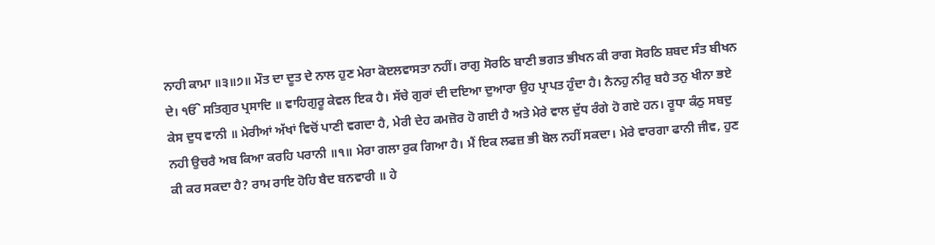ਨਾਹੀ ਕਾਮਾ ॥੩॥੭॥ ਮੌਤ ਦਾ ਦੂਤ ਦੇ ਨਾਲ ਹੁਣ ਮੇਰਾ ਕੋੲਲਵਾਸਤਾ ਨਹੀਂ। ਰਾਗੁ ਸੋਰਠਿ ਬਾਣੀ ਭਗਤ ਭੀਖਨ ਕੀ ਰਾਗ ਸੋਰਠਿ ਸ਼ਬਦ ਸੰਤ ਬੀਖਨ ਦੇ। ੴ ਸਤਿਗੁਰ ਪ੍ਰਸਾਦਿ ॥ ਵਾਹਿਗੁਰੂ ਕੇਵਲ ਇਕ ਹੈ। ਸੱਚੇ ਗੁਰਾਂ ਦੀ ਦਇਆ ਦੁਆਰਾ ਉਹ ਪ੍ਰਾਪਤ ਹੁੰਦਾ ਹੈ। ਨੈਨਹੁ ਨੀਰੁ ਬਹੈ ਤਨੁ ਖੀਨਾ ਭਏ ਕੇਸ ਦੁਧ ਵਾਨੀ ॥ ਮੇਰੀਆਂ ਅੱਖਾਂ ਵਿਚੋਂ ਪਾਣੀ ਵਗਦਾ ਹੈ, ਮੇਰੀ ਦੇਹ ਕਮਜ਼ੋਰ ਹੋ ਗਈ ਹੈ ਅਤੇ ਮੇਰੇ ਵਾਲ ਦੁੱਧ ਰੰਗੇ ਹੋ ਗਏ ਹਨ। ਰੂਧਾ ਕੰਠੁ ਸਬਦੁ ਨਹੀ ਉਚਰੈ ਅਬ ਕਿਆ ਕਰਹਿ ਪਰਾਨੀ ॥੧॥ ਮੇਰਾ ਗਲਾ ਰੁਕ ਗਿਆ ਹੈ। ਮੈਂ ਇਕ ਲਫਜ਼ ਭੀ ਬੋਲ ਨਹੀਂ ਸਕਦਾ। ਮੇਰੇ ਵਾਰਗਾ ਫਾਨੀ ਜੀਵ, ਹੁਣ ਕੀ ਕਰ ਸਕਦਾ ਹੈ? ਰਾਮ ਰਾਇ ਹੋਹਿ ਬੈਦ ਬਨਵਾਰੀ ॥ ਹੇ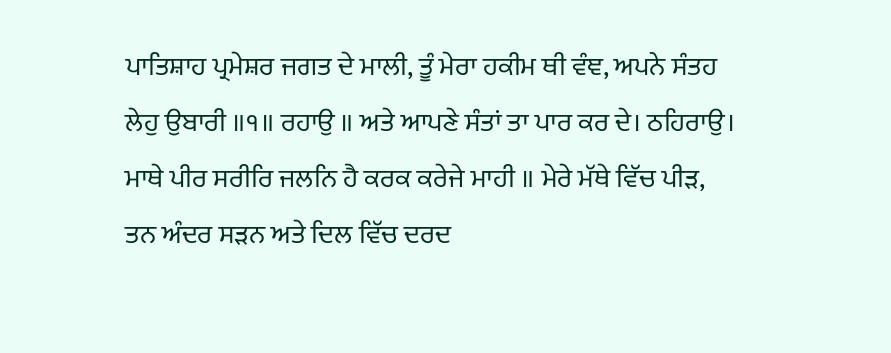ਪਾਤਿਸ਼ਾਹ ਪ੍ਰਮੇਸ਼ਰ ਜਗਤ ਦੇ ਮਾਲੀ, ਤੂੰ ਮੇਰਾ ਹਕੀਮ ਥੀ ਵੰਞ, ਅਪਨੇ ਸੰਤਹ ਲੇਹੁ ਉਬਾਰੀ ॥੧॥ ਰਹਾਉ ॥ ਅਤੇ ਆਪਣੇ ਸੰਤਾਂ ਤਾ ਪਾਰ ਕਰ ਦੇ। ਠਹਿਰਾਉ। ਮਾਥੇ ਪੀਰ ਸਰੀਰਿ ਜਲਨਿ ਹੈ ਕਰਕ ਕਰੇਜੇ ਮਾਹੀ ॥ ਮੇਰੇ ਮੱਥੇ ਵਿੱਚ ਪੀੜ, ਤਨ ਅੰਦਰ ਸੜਨ ਅਤੇ ਦਿਲ ਵਿੱਚ ਦਰਦ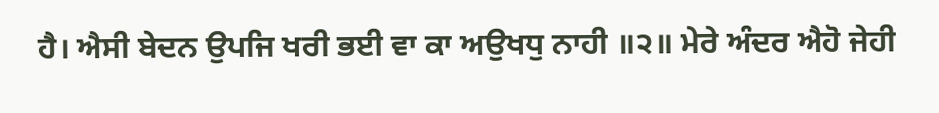ਹੈ। ਐਸੀ ਬੇਦਨ ਉਪਜਿ ਖਰੀ ਭਈ ਵਾ ਕਾ ਅਉਖਧੁ ਨਾਹੀ ॥੨॥ ਮੇਰੇ ਅੰਦਰ ਐਹੋ ਜੇਹੀ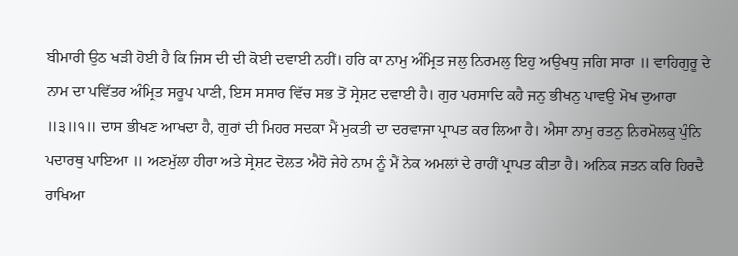ਬੀਮਾਰੀ ਉਠ ਖੜੀ ਹੋਈ ਹੈ ਕਿ ਜਿਸ ਦੀ ਦੀ ਕੋਈ ਦਵਾਈ ਨਹੀਂ। ਹਰਿ ਕਾ ਨਾਮੁ ਅੰਮ੍ਰਿਤ ਜਲੁ ਨਿਰਮਲੁ ਇਹੁ ਅਉਖਧੁ ਜਗਿ ਸਾਰਾ ॥ ਵਾਹਿਗੁਰੂ ਦੇ ਨਾਮ ਦਾ ਪਵਿੱਤਰ ਅੰਮ੍ਰਿਤ ਸਰੂਪ ਪਾਣੀ, ਇਸ ਸਸਾਰ ਵਿੱਚ ਸਭ ਤੋਂ ਸ੍ਰੇਸ਼ਟ ਦਵਾਈ ਹੈ। ਗੁਰ ਪਰਸਾਦਿ ਕਹੈ ਜਨੁ ਭੀਖਨੁ ਪਾਵਉ ਮੋਖ ਦੁਆਰਾ ॥੩॥੧॥ ਦਾਸ ਭੀਖਣ ਆਖਦਾ ਹੈ, ਗੁਰਾਂ ਦੀ ਮਿਹਰ ਸਦਕਾ ਮੈਂ ਮੁਕਤੀ ਦਾ ਦਰਵਾਜਾ ਪ੍ਰਾਪਤ ਕਰ ਲਿਆ ਹੈ। ਐਸਾ ਨਾਮੁ ਰਤਨੁ ਨਿਰਮੋਲਕੁ ਪੁੰਨਿ ਪਦਾਰਥੁ ਪਾਇਆ ॥ ਅਣਮੁੱਲਾ ਹੀਰਾ ਅਤੇ ਸ੍ਰੇਸ਼ਟ ਦੋਲਤ ਐਹੋ ਜੇਹੇ ਨਾਮ ਨੂੰ ਮੈਂ ਨੇਕ ਅਮਲਾਂ ਦੇ ਰਾਹੀਂ ਪ੍ਰਾਪਤ ਕੀਤਾ ਹੈ। ਅਨਿਕ ਜਤਨ ਕਰਿ ਹਿਰਦੈ ਰਾਖਿਆ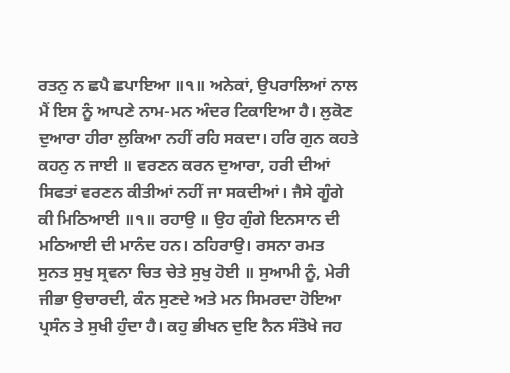ਰਤਨੁ ਨ ਛਪੈ ਛਪਾਇਆ ॥੧॥ ਅਨੇਕਾਂ, ਉਪਰਾਲਿਆਂ ਨਾਲ ਮੈਂ ਇਸ ਨੂੰ ਆਪਣੇ ਨਾਮ-ਮਨ ਅੰਦਰ ਟਿਕਾਇਆ ਹੈ। ਲੁਕੋਣ ਦੁਆਰਾ ਹੀਰਾ ਲੁਕਿਆ ਨਹੀਂ ਰਹਿ ਸਕਦਾ। ਹਰਿ ਗੁਨ ਕਹਤੇ ਕਹਨੁ ਨ ਜਾਈ ॥ ਵਰਣਨ ਕਰਨ ਦੁਆਰਾ, ਹਰੀ ਦੀਆਂ ਸਿਫਤਾਂ ਵਰਣਨ ਕੀਤੀਆਂ ਨਹੀਂ ਜਾ ਸਕਦੀਆਂ। ਜੈਸੇ ਗੂੰਗੇ ਕੀ ਮਿਠਿਆਈ ॥੧॥ ਰਹਾਉ ॥ ਉਹ ਗੁੰਗੇ ਇਨਸਾਨ ਦੀ ਮਠਿਆਈ ਦੀ ਮਾਨੰਦ ਹਨ। ਠਹਿਰਾਉ। ਰਸਨਾ ਰਮਤ ਸੁਨਤ ਸੁਖੁ ਸ੍ਰਵਨਾ ਚਿਤ ਚੇਤੇ ਸੁਖੁ ਹੋਈ ॥ ਸੁਆਮੀ ਨੂੰ, ਮੇਰੀ ਜੀਭਾ ਉਚਾਰਦੀ, ਕੰਨ ਸੁਣਦੇ ਅਤੇ ਮਨ ਸਿਮਰਦਾ ਹੋਇਆ ਪ੍ਰਸੰਨ ਤੇ ਸੁਖੀ ਹੁੰਦਾ ਹੈ। ਕਹੁ ਭੀਖਨ ਦੁਇ ਨੈਨ ਸੰਤੋਖੇ ਜਹ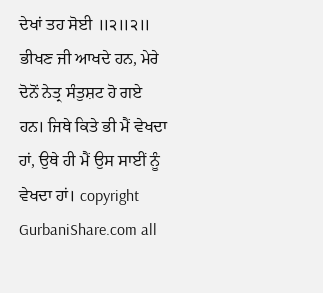ਦੇਖਾਂ ਤਹ ਸੋਈ ॥੨॥੨॥ ਭੀਖਣ ਜੀ ਆਖਦੇ ਹਨ, ਮੇਰੇ ਦੋਨੋਂ ਨੇਤ੍ਰ ਸੰਤੁਸ਼ਟ ਹੋ ਗਏ ਹਨ। ਜਿਥੇ ਕਿਤੇ ਭੀ ਮੈਂ ਵੇਖਦਾ ਹਾਂ, ਉਥੇ ਹੀ ਮੈਂ ਉਸ ਸਾਈਂ ਨੂੰ ਵੇਖਦਾ ਹਾਂ। copyright GurbaniShare.com all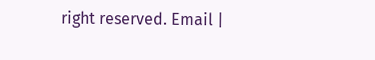right reserved. Email |